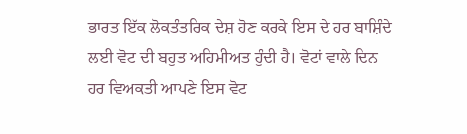ਭਾਰਤ ਇੱਕ ਲੋਕਤੰਤਰਿਕ ਦੇਸ਼ ਹੋਣ ਕਰਕੇ ਇਸ ਦੇ ਹਰ ਬਾਸ਼ਿੰਦੇ ਲਈ ਵੋਟ ਦੀ ਬਹੁਤ ਅਹਿਮੀਅਤ ਹੁੰਦੀ ਹੈ। ਵੋਟਾਂ ਵਾਲੇ ਦਿਨ ਹਰ ਵਿਅਕਤੀ ਆਪਣੇ ਇਸ ਵੋਟ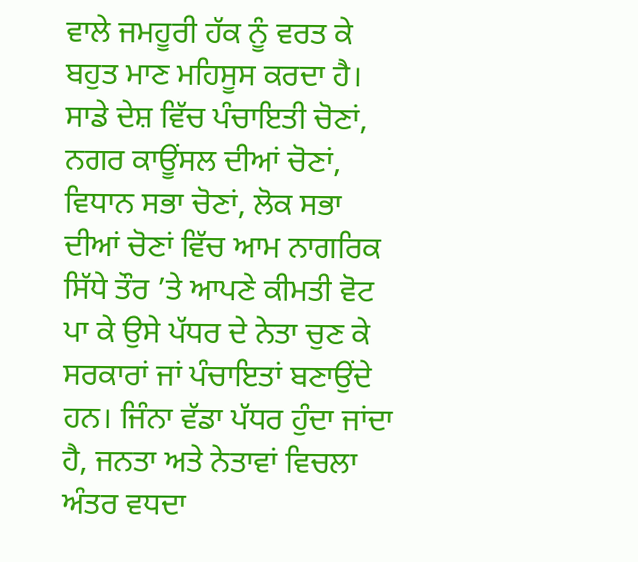ਵਾਲੇ ਜਮਹੂਰੀ ਹੱਕ ਨੂੰ ਵਰਤ ਕੇ ਬਹੁਤ ਮਾਣ ਮਹਿਸੂਸ ਕਰਦਾ ਹੈ। ਸਾਡੇ ਦੇਸ਼ ਵਿੱਚ ਪੰਚਾਇਤੀ ਚੋਣਾਂ, ਨਗਰ ਕਾਊਂਸਲ ਦੀਆਂ ਚੋਣਾਂ, ਵਿਧਾਨ ਸਭਾ ਚੋਣਾਂ, ਲੋਕ ਸਭਾ ਦੀਆਂ ਚੋਣਾਂ ਵਿੱਚ ਆਮ ਨਾਗਰਿਕ ਸਿੱਧੇ ਤੌਰ ’ਤੇ ਆਪਣੇ ਕੀਮਤੀ ਵੋਟ ਪਾ ਕੇ ਉਸੇ ਪੱਧਰ ਦੇ ਨੇਤਾ ਚੁਣ ਕੇ ਸਰਕਾਰਾਂ ਜਾਂ ਪੰਚਾਇਤਾਂ ਬਣਾਉਂਦੇ ਹਨ। ਜਿੰਨਾ ਵੱਡਾ ਪੱਧਰ ਹੁੰਦਾ ਜਾਂਦਾ ਹੈ, ਜਨਤਾ ਅਤੇ ਨੇਤਾਵਾਂ ਵਿਚਲਾ ਅੰਤਰ ਵਧਦਾ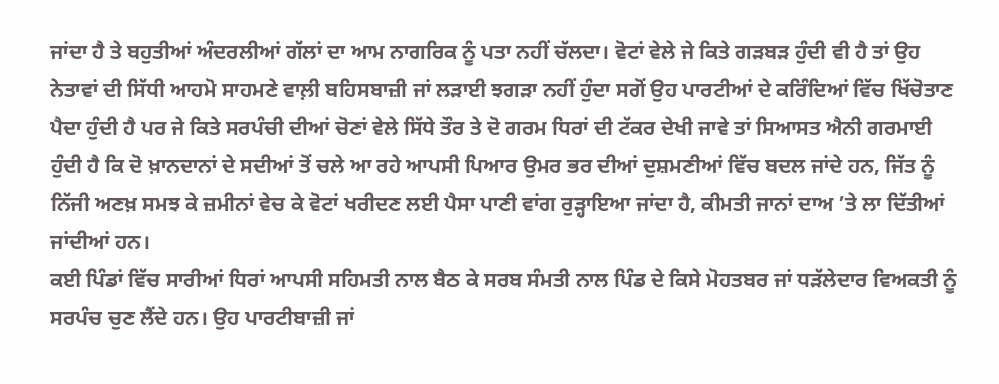ਜਾਂਦਾ ਹੈ ਤੇ ਬਹੁਤੀਆਂ ਅੰਦਰਲੀਆਂ ਗੱਲਾਂ ਦਾ ਆਮ ਨਾਗਰਿਕ ਨੂੰ ਪਤਾ ਨਹੀਂ ਚੱਲਦਾ। ਵੋਟਾਂ ਵੇਲੇ ਜੇ ਕਿਤੇ ਗੜਬੜ ਹੁੰਦੀ ਵੀ ਹੈ ਤਾਂ ਉਹ ਨੇਤਾਵਾਂ ਦੀ ਸਿੱਧੀ ਆਹਮੋ ਸਾਹਮਣੇ ਵਾਲ਼ੀ ਬਹਿਸਬਾਜ਼ੀ ਜਾਂ ਲੜਾਈ ਝਗੜਾ ਨਹੀਂ ਹੁੰਦਾ ਸਗੋਂ ਉਹ ਪਾਰਟੀਆਂ ਦੇ ਕਰਿੰਦਿਆਂ ਵਿੱਚ ਖਿੱਚੋਤਾਣ ਪੈਦਾ ਹੁੰਦੀ ਹੈ ਪਰ ਜੇ ਕਿਤੇ ਸਰਪੰਚੀ ਦੀਆਂ ਚੋਣਾਂ ਵੇਲੇ ਸਿੱਧੇ ਤੌਰ ਤੇ ਦੋ ਗਰਮ ਧਿਰਾਂ ਦੀ ਟੱਕਰ ਦੇਖੀ ਜਾਵੇ ਤਾਂ ਸਿਆਸਤ ਐਨੀ ਗਰਮਾਈ ਹੁੰਦੀ ਹੈ ਕਿ ਦੋ ਖ਼ਾਨਦਾਨਾਂ ਦੇ ਸਦੀਆਂ ਤੋਂ ਚਲੇ ਆ ਰਹੇ ਆਪਸੀ ਪਿਆਰ ਉਮਰ ਭਰ ਦੀਆਂ ਦੁਸ਼ਮਣੀਆਂ ਵਿੱਚ ਬਦਲ ਜਾਂਦੇ ਹਨ, ਜਿੱਤ ਨੂੰ ਨਿੱਜੀ ਅਣਖ਼ ਸਮਝ ਕੇ ਜ਼ਮੀਨਾਂ ਵੇਚ ਕੇ ਵੋਟਾਂ ਖਰੀਦਣ ਲਈ ਪੈਸਾ ਪਾਣੀ ਵਾਂਗ ਰੁੜ੍ਹਾਇਆ ਜਾਂਦਾ ਹੈ, ਕੀਮਤੀ ਜਾਨਾਂ ਦਾਅ ’ਤੇ ਲਾ ਦਿੱਤੀਆਂ ਜਾਂਦੀਆਂ ਹਨ।
ਕਈ ਪਿੰਡਾਂ ਵਿੱਚ ਸਾਰੀਆਂ ਧਿਰਾਂ ਆਪਸੀ ਸਹਿਮਤੀ ਨਾਲ ਬੈਠ ਕੇ ਸਰਬ ਸੰਮਤੀ ਨਾਲ ਪਿੰਡ ਦੇ ਕਿਸੇ ਮੋਹਤਬਰ ਜਾਂ ਧੜੱਲੇਦਾਰ ਵਿਅਕਤੀ ਨੂੰ ਸਰਪੰਚ ਚੁਣ ਲੈਂਦੇ ਹਨ। ਉਹ ਪਾਰਟੀਬਾਜ਼ੀ ਜਾਂ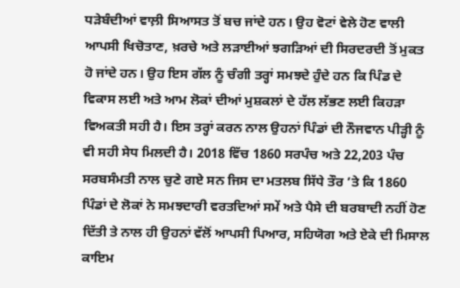ਧੜੇਬੰਦੀਆਂ ਵਾਲ਼ੀ ਸਿਆਸਤ ਤੋਂ ਬਚ ਜਾਂਦੇ ਹਨ। ਉਹ ਵੋਟਾਂ ਵੇਲੇ ਹੋਣ ਵਾਲੀ ਆਪਸੀ ਖਿਚੋਤਾਣ, ਖ਼ਰਚੇ ਅਤੇ ਲੜਾਈਆਂ ਝਗੜਿਆਂ ਦੀ ਸਿਰਦਰਦੀ ਤੋਂ ਮੁਕਤ ਹੋ ਜਾਂਦੇ ਹਨ। ਉਹ ਇਸ ਗੱਲ ਨੂੰ ਚੰਗੀ ਤਰ੍ਹਾਂ ਸਮਝਦੇ ਹੁੰਦੇ ਹਨ ਕਿ ਪਿੰਡ ਦੇ ਵਿਕਾਸ ਲਈ ਅਤੇ ਆਮ ਲੋਕਾਂ ਦੀਆਂ ਮੁਸ਼ਕਲਾਂ ਦੇ ਹੱਲ ਲੱਭਣ ਲਈ ਕਿਹੜਾ ਵਿਅਕਤੀ ਸਹੀ ਹੈ। ਇਸ ਤਰ੍ਹਾਂ ਕਰਨ ਨਾਲ ਉਹਨਾਂ ਪਿੰਡਾਂ ਦੀ ਨੌਜਵਾਨ ਪੀੜ੍ਹੀ ਨੂੰ ਵੀ ਸਹੀ ਸੇਧ ਮਿਲਦੀ ਹੈ। 2018 ਵਿੱਚ 1860 ਸਰਪੰਚ ਅਤੇ 22,203 ਪੰਚ ਸਰਬਸੰਮਤੀ ਨਾਲ ਚੁਣੇ ਗਏ ਸਨ ਜਿਸ ਦਾ ਮਤਲਬ ਸਿੱਧੇ ਤੌਰ ’ਤੇ ਕਿ 1860 ਪਿੰਡਾਂ ਦੇ ਲੋਕਾਂ ਨੇ ਸਮਝਦਾਰੀ ਵਰਤਦਿਆਂ ਸਮੇਂ ਅਤੇ ਪੈਸੇ ਦੀ ਬਰਬਾਦੀ ਨਹੀਂ ਹੋਣ ਦਿੱਤੀ ਤੇ ਨਾਲ ਹੀ ਉਹਨਾਂ ਵੱਲੋਂ ਆਪਸੀ ਪਿਆਰ, ਸਹਿਯੋਗ ਅਤੇ ਏਕੇ ਦੀ ਮਿਸਾਲ ਕਾਇਮ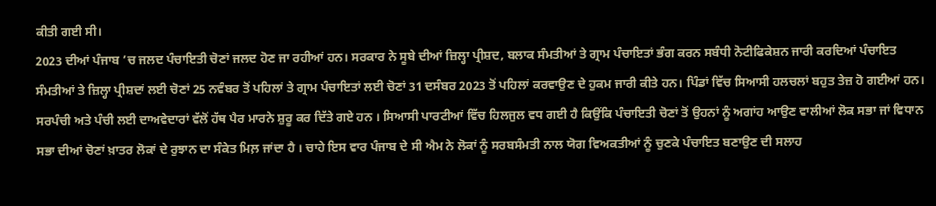ਕੀਤੀ ਗਈ ਸੀ।
2023 ਦੀਆਂ ਪੰਜਾਬ ’ਚ ਜਲਦ ਪੰਚਾਇਤੀ ਚੋਣਾਂ ਜਲਦ ਹੋਣ ਜਾ ਰਹੀਆਂ ਹਨ। ਸਰਕਾਰ ਨੇ ਸੂਬੇ ਦੀਆਂ ਜ਼ਿਲ੍ਹਾ ਪ੍ਰੀਸ਼ਦ, ਬਲਾਕ ਸੰਮਤੀਆਂ ਤੇ ਗ੍ਰਾਮ ਪੰਚਾਇਤਾਂ ਭੰਗ ਕਰਨ ਸਬੰਧੀ ਨੋਟੀਫਿਕੇਸ਼ਨ ਜਾਰੀ ਕਰਦਿਆਂ ਪੰਚਾਇਤ ਸੰਮਤੀਆਂ ਤੇ ਜ਼ਿਲ੍ਹਾ ਪ੍ਰੀਸ਼ਦਾਂ ਲਈ ਚੋਣਾਂ 25 ਨਵੰਬਰ ਤੋਂ ਪਹਿਲਾਂ ਤੇ ਗ੍ਰਾਮ ਪੰਚਾਇਤਾਂ ਲਈ ਚੋਣਾਂ 31 ਦਸੰਬਰ 2023 ਤੋਂ ਪਹਿਲਾਂ ਕਰਵਾਉਣ ਦੇ ਹੁਕਮ ਜਾਰੀ ਕੀਤੇ ਹਨ। ਪਿੰਡਾਂ ਵਿੱਚ ਸਿਆਸੀ ਹਲਚਲਾਂ ਬਹੁਤ ਤੇਜ਼ ਹੋ ਗਈਆਂ ਹਨ। ਸਰਪੰਚੀ ਅਤੇ ਪੰਚੀ ਲਈ ਦਾਅਵੇਦਾਰਾਂ ਵੱਲੋਂ ਹੱਥ ਪੈਰ ਮਾਰਨੇ ਸ਼ੁਰੂ ਕਰ ਦਿੱਤੇ ਗਏ ਹਨ । ਸਿਆਸੀ ਪਾਰਟੀਆਂ ਵਿੱਚ ਹਿਲਜੁਲ ਵਧ ਗਈ ਹੈ ਕਿਉਂਕਿ ਪੰਚਾਇਤੀ ਚੋਣਾਂ ਤੋਂ ਉਹਨਾਂ ਨੂੰ ਅਗਾਂਹ ਆਉਣ ਵਾਲੀਆਂ ਲੋਕ ਸਭਾ ਜਾਂ ਵਿਧਾਨ ਸਭਾ ਦੀਆਂ ਚੋਣਾਂ ਖ਼ਾਤਰ ਲੋਕਾਂ ਦੇ ਰੁਝਾਨ ਦਾ ਸੰਕੇਤ ਮਿਲ਼ ਜਾਂਦਾ ਹੈ । ਚਾਹੇ ਇਸ ਵਾਰ ਪੰਜਾਬ ਦੇ ਸੀ ਐਮ ਨੇ ਲੋਕਾਂ ਨੂੰ ਸਰਬਸੰਮਤੀ ਨਾਲ ਯੋਗ ਵਿਅਕਤੀਆਂ ਨੂੰ ਚੁਣਕੇ ਪੰਚਾਇਤ ਬਣਾਉਣ ਦੀ ਸਲਾਹ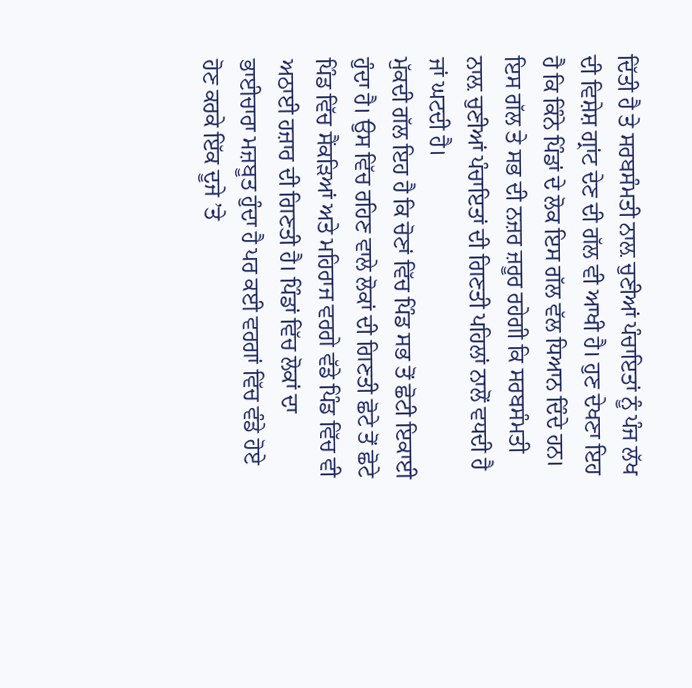ਦਿੱਤੀ ਹੈ ਤੇ ਸਰਬਸੰਮਤੀ ਨਾਲ਼ ਚੁਣੀਆਂ ਪੰਚਾਇਤਾਂ ਨੂੰ ਪੰਜ ਲੱਖ ਦੀ ਵਿਸ਼ੇਸ਼ ਗ੍ਰਾਂਟ ਦੇਣ ਦੀ ਗੱਲ ਵੀ ਆਖੀ ਹੈ। ਹੁਣ ਦੇਖਣਾ ਇਹ ਹੈ ਕਿ ਕਿੰਨੇ ਪਿੰਡਾਂ ਦੇ ਲੋਕ ਇਸ ਗੱਲ ਵੱਲ ਧਿਆਨ ਦਿੰਦੇ ਹਨ। ਇਸ ਗੱਲ ਤੇ ਸਭ ਦੀ ਨਜ਼ਰ ਜ਼ਰੂਰ ਰਹੇਗੀ ਕਿ ਸਰਬਸੰਮਤੀ ਨਾਲ਼ ਚੁਣੀਆਂ ਪੰਚਾਇਤਾਂ ਦੀ ਗਿਣਤੀ ਪਹਿਲਾਂ ਨਾਲੋਂ ਵਧਦੀ ਹੈ ਜਾਂ ਘਟਦੀ ਹੈ।
ਮੁੱਕਦੀ ਗੱਲ ਇਹ ਹੈ ਕਿ ਚੋਣਾਂ ਵਿੱਚ ਪਿੰਡ ਸਭ ਤੋਂ ਛੋਟੀ ਇਕਾਈ ਹੁੰਦਾ ਹੈ। ਉਸ ਵਿੱਚ ਰਹਿਣ ਵਾਲੇ ਲੋਕਾਂ ਦੀ ਗਿਣਤੀ ਛੋਟੇ ਤੋਂ ਛੋਟੇ ਪਿੰਡ ਵਿੱਚ ਸੈਂਕੜਿਆਂ ਅਤੇ ਮਹਿਰਾਜ ਵਰਗੇ ਵੱਡੇ ਪਿੰਡ ਵਿੱਚ ਵੀ ਅਠਾਈ ਹਜ਼ਾਰ ਦੀ ਗਿਣਤੀ ਹੈ। ਪਿੰਡਾਂ ਵਿੱਚ ਲੋਕਾਂ ਦਾ ਭਾਈਚਾਰਾ ਮਜ਼ਬੂਤ ਹੁੰਦਾ ਹੈ ਪਰ ਕਈ ਵਰਗਾਂ ਵਿੱਚ ਵੰਡੇ ਹੋਏ ਹੋਣ ਕਰਕੇ ਇੱਕ ਦੂਜੇ ’ਤੇ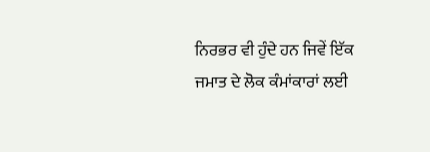ਨਿਰਭਰ ਵੀ ਹੁੰਦੇ ਹਨ ਜਿਵੇਂ ਇੱਕ ਜਮਾਤ ਦੇ ਲੋਕ ਕੰਮਾਂਕਾਰਾਂ ਲਈ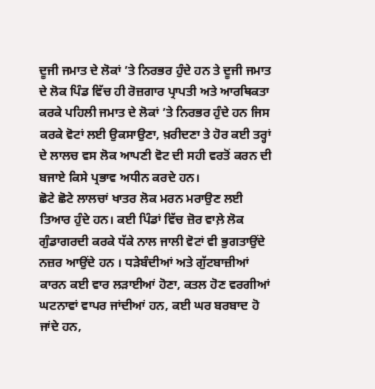ਦੂਜੀ ਜਮਾਤ ਦੇ ਲੋਕਾਂ ’ਤੇ ਨਿਰਭਰ ਹੁੰਦੇ ਹਨ ਤੇ ਦੂਜੀ ਜਮਾਤ ਦੇ ਲੋਕ ਪਿੰਡ ਵਿੱਚ ਹੀ ਰੋਜ਼ਗਾਰ ਪ੍ਰਾਪਤੀ ਅਤੇ ਆਰਥਿਕਤਾ ਕਰਕੇ ਪਹਿਲੀ ਜਮਾਤ ਦੇ ਲੋਕਾਂ ’ਤੇ ਨਿਰਭਰ ਹੁੰਦੇ ਹਨ ਜਿਸ ਕਰਕੇ ਵੋਟਾਂ ਲਈ ਉਕਸਾਉਣਾ, ਖ਼ਰੀਦਣਾ ਤੇ ਹੋਰ ਕਈ ਤਰ੍ਹਾਂ ਦੇ ਲਾਲਚ ਵਸ ਲੋਕ ਆਪਣੀ ਵੋਟ ਦੀ ਸਹੀ ਵਰਤੋਂ ਕਰਨ ਦੀ ਬਜਾਏ ਕਿਸੇ ਪ੍ਰਭਾਵ ਅਧੀਨ ਕਰਦੇ ਹਨ।
ਛੋਟੇ ਛੋਟੇ ਲਾਲਚਾਂ ਖਾਤਰ ਲੋਕ ਮਰਨ ਮਰਾਉਣ ਲਈ ਤਿਆਰ ਹੁੰਦੇ ਹਨ। ਕਈ ਪਿੰਡਾਂ ਵਿੱਚ ਜ਼ੋਰ ਵਾਲ਼ੇ ਲੋਕ ਗੁੰਡਾਗਰਦੀ ਕਰਕੇ ਧੱਕੇ ਨਾਲ ਜਾਲੀ ਵੋਟਾਂ ਵੀ ਭੁਗਤਾਉਂਦੇ ਨਜ਼ਰ ਆਉਂਦੇ ਹਨ । ਧੜੇਬੰਦੀਆਂ ਅਤੇ ਗੁੱਟਬਾਜ਼ੀਆਂ ਕਾਰਨ ਕਈ ਵਾਰ ਲੜਾਈਆਂ ਹੋਣਾ, ਕਤਲ ਹੋਣ ਵਰਗੀਆਂ ਘਟਨਾਵਾਂ ਵਾਪਰ ਜਾਂਦੀਆਂ ਹਨ, ਕਈ ਘਰ ਬਰਬਾਦ ਹੋ ਜਾਂਦੇ ਹਨ,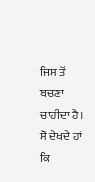ਜਿਸ ਤੋਂ ਬਚਣਾ ਚਾਹੀਦਾ ਹੈ।
ਸੋ ਦੇਖਦੇ ਹਾਂ ਕਿ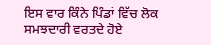ਇਸ ਵਾਰ ਕਿੰਨੇ ਪਿੰਡਾਂ ਵਿੱਚ ਲੋਕ ਸਮਝਦਾਰੀ ਵਰਤਦੇ ਹੋਏ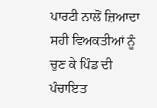ਪਾਰਟੀ ਨਾਲੋਂ ਜ਼ਿਆਦਾ ਸਹੀ ਵਿਅਕਤੀਆਂ ਨੂੰ ਚੁਣ ਕੇ ਪਿੰਡ ਦੀ ਪੰਚਾਇਤ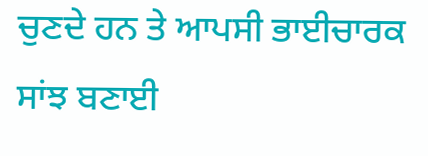ਚੁਣਦੇ ਹਨ ਤੇ ਆਪਸੀ ਭਾਈਚਾਰਕ ਸਾਂਝ ਬਣਾਈ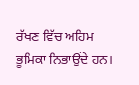ਰੱਖਣ ਵਿੱਚ ਅਹਿਮ ਭੂਮਿਕਾ ਨਿਭਾਉਂਦੇ ਹਨ।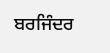ਬਰਜਿੰਦਰ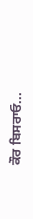ਕੌਰ ਬਿਸਰਾਓ...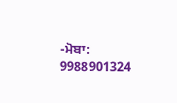-ਮੋਬਾ: 9988901324